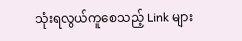သုံးရလွယ်ကူစေသည့် Link များ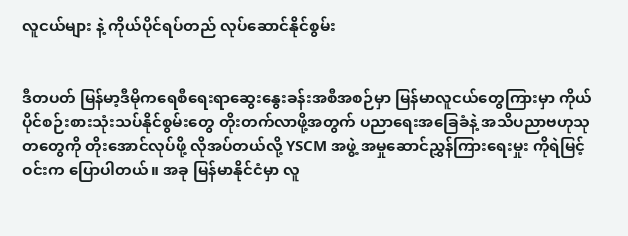လူငယ်များ နဲ့ ကိုယ်ပိုင်ရပ်တည် လုပ်ဆောင်နိုင်စွမ်း


ဒီတပတ် မြန်မာ့ဒီမိုကရေစီရေးရာဆွေးနွေးခန်းအစီအစဉ်မှာ မြန်မာလူငယ်တွေကြားမှာ ကိုယ်ပိုင်စဉ်းစားသုံးသပ်နိုင်စွမ်းတွေ တိုးတက်လာဖို့အတွက် ပညာရေးအခြေခံနဲ့ အသိပညာဗဟုသုတတွေကို တိုးအောင်လုပ်ဖို့ လိုအပ်တယ်လို့ YSCM အဖွဲ့ အမှုဆောင်ညွှန်ကြားရေးမှုး ကိုရဲမြင့်ဝင်းက ပြောပါတယ်။ အခု မြန်မာနိုင်ငံမှာ လူ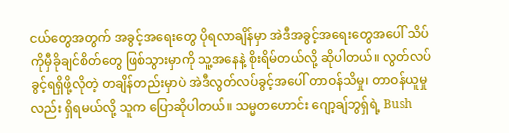ငယ်တွေအတွက် အခွင့်အရေးတွေ ပိုရလာချိန်မှာ အဲဒီအခွင့်အရေးတွေအပေါ် သိပ်ကိုမှီခိုချင်စိတ်တွေ ဖြစ်သွားမှာကို သူ့အနေနဲ့ စိုးရိမ်တယ်လို့ ဆိုပါတယ်။ လွတ်လပ်ခွင့်ရရှိဖို့လိုတဲ့ တချိန်တည်းမှာပဲ အဲဒီလွတ်လပ်ခွင့်အပေါ် တာဝန်သိမှု၊ တာဝန်ယူမှုလည်း ရှိရမယ်လို့ သူက ပြောဆိုပါတယ်။ သမ္မတဟောင်း ဂျော့ချ်ဘွရှ်ရဲ့ Bush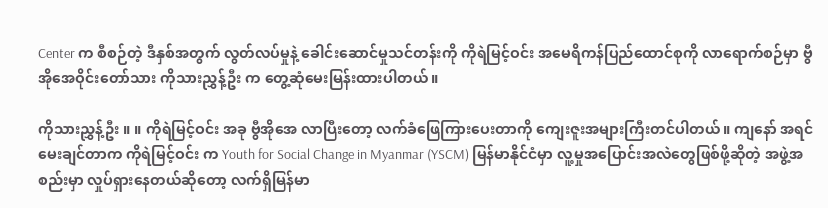Center က စီစဉ်တဲ့ ဒီနှစ်အတွက် လွတ်လပ်မှုနဲ့ ခေါင်းဆောင်မှုသင်တန်းကို ကိုရဲမြင့်ဝင်း အမေရိကန်ပြည်ထောင်စုကို လာရောက်စဉ်မှာ ဗွီအိုအေဝိုင်းတော်သား ကိုသားညွှန့်ဦး က တွေ့ဆုံမေးမြန်းထားပါတယ်။

ကိုသားညွှန့်ဦး ။ ။ ကိုရဲမြင့်ဝင်း အခု ဗွီအိုအေ လာပြီးတော့ လက်ခံဖြေကြားပေးတာကို ကျေးဇူးအများကြီးတင်ပါတယ်။ ကျနော် အရင်မေးချင်တာက ကိုရဲမြင့်ဝင်း က Youth for Social Change in Myanmar (YSCM) မြန်မာနိုင်ငံမှာ လူ့မှုအပြောင်းအလဲတွေဖြစ်ဖို့ဆိုတဲ့ အဖွဲ့အစည်းမှာ လှုပ်ရှားနေတယ်ဆိုတော့ လက်ရှိမြန်မာ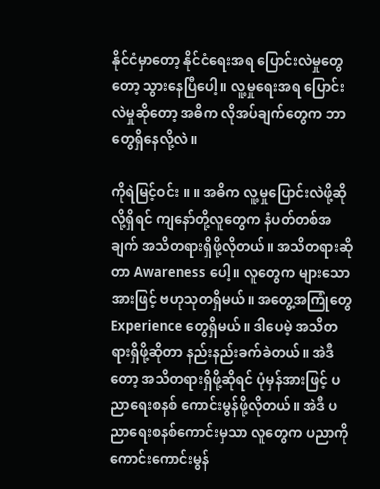နိုင်ငံမှာတော့ နိုင်ငံရေးအရ ပြောင်းလဲမှုတွေတော့ သွားနေပြီပေါ့။ လူ့မှုရေးအရ ပြောင်းလဲမှုဆိုတော့ အဓိက လိုအပ်ချက်တွေက ဘာတွေရှိနေလို့လဲ။

ကိုရဲမြင့်ဝင်း ။ ။ အဓိက လူ့မှုပြောင်းလဲဖို့ဆိုလို့ရှိရင် ကျနော်တို့လူတွေက နံပတ်တစ်အချက် အသိတရားရှိဖို့လိုတယ်။ အသိတရားဆိုတာ Awareness ပေါ့။ လူတွေက များသောအားဖြင့် ဗဟုသုတရှိမယ်။ အတွေ့အကြုံတွေ Experience တွေရှိမယ်။ ဒါပေမဲ့ အသိတရားရှိဖို့ဆိုတာ နည်းနည်းခက်ခဲတယ်။ အဲဒီတော့ အသိတရားရှိဖို့ဆိုရင် ပုံမှန်အားဖြင့် ပညာရေးစနစ် ကောင်းမွန်ဖို့လိုတယ်။ အဲဒီ ပညာရေးစနစ်ကောင်းမှသာ လူတွေက ပညာကိုကောင်းကောင်းမွန်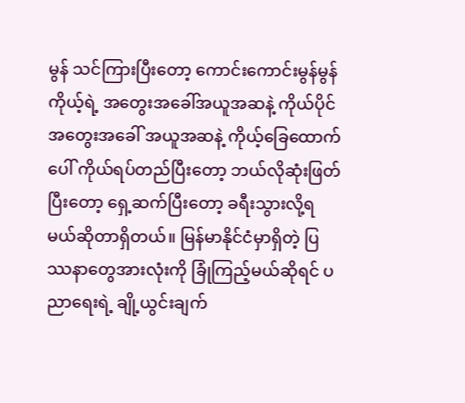မွန် သင်ကြားပြီးတော့ ကောင်းကောင်းမွန်မွန် ကိုယ့်ရဲ့ အတွေးအခေါ်အယူအဆနဲ့ ကိုယ်ပိုင်အတွေးအခေါ် အယူအဆနဲ့ ကိုယ့်ခြေထောက်ပေါ် ကိုယ်ရပ်တည်ပြီးတော့ ဘယ်လိုဆုံးဖြတ်ပြီးတော့ ရှေ့ဆက်ပြီးတော့ ခရီးသွားလို့ရမယ်ဆိုတာရှိတယ်။ မြန်မာနိုင်ငံမှာရှိတဲ့ ပြဿနာတွေအားလုံးကို ခြုံကြည့်မယ်ဆိုရင် ပညာရေးရဲ့ ချို့ယွင်းချက်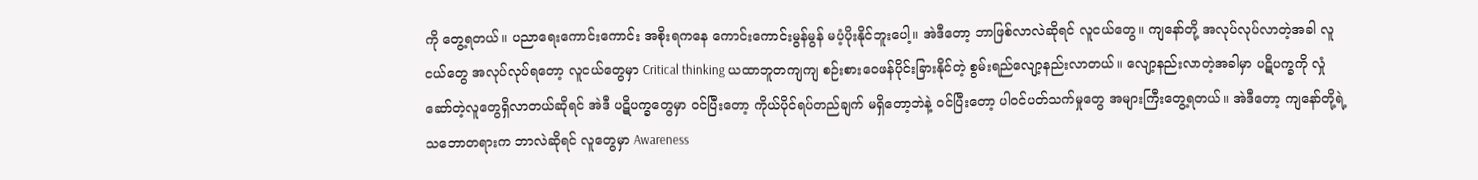ကို တွေ့ရတယ်။ ပညာရေးကောင်းကောင်း အစိုးရကနေ ကောင်းကောင်းမွန်မွန် မပံ့ပိုးနိုင်ဘူးပေါ့။ အဲဒီတော့ ဘာဖြစ်လာလဲဆိုရင် လူငယ်တွေ။ ကျနော်တို့ အလုပ်လုပ်လာတဲ့အခါ လူငယ်တွေ အလုပ်လုပ်ရတော့ လူငယ်တွေမှာ Critical thinking ယထာဘူတကျကျ စဉ်းစားဝေဖန်ပိုင်းခြားနိုင်တဲ့ စွမ်းရည်လျော့နည်းလာတယ်။ လျော့နည်းလာတဲ့အခါမှာ ပဋိပက္ခကို လှုံဆော်တဲ့လူတွေရှိလာတယ်ဆိုရင် အဲဒီ ပဋိပက္ခတွေမှာ ဝင်ပြီးတော့ ကိုယ်ပိုင်ရပ်တည်ချက် မရှိတော့ဘဲနဲ့ ဝင်ပြီးတော့ ပါဝင်ပတ်သက်မှုတွေ အများကြီးတွေ့ရတယ်။ အဲဒီတော့ ကျနော်တို့ရဲ့ သဘောတရားက ဘာလဲဆိုရင် လူတွေမှာ Awareness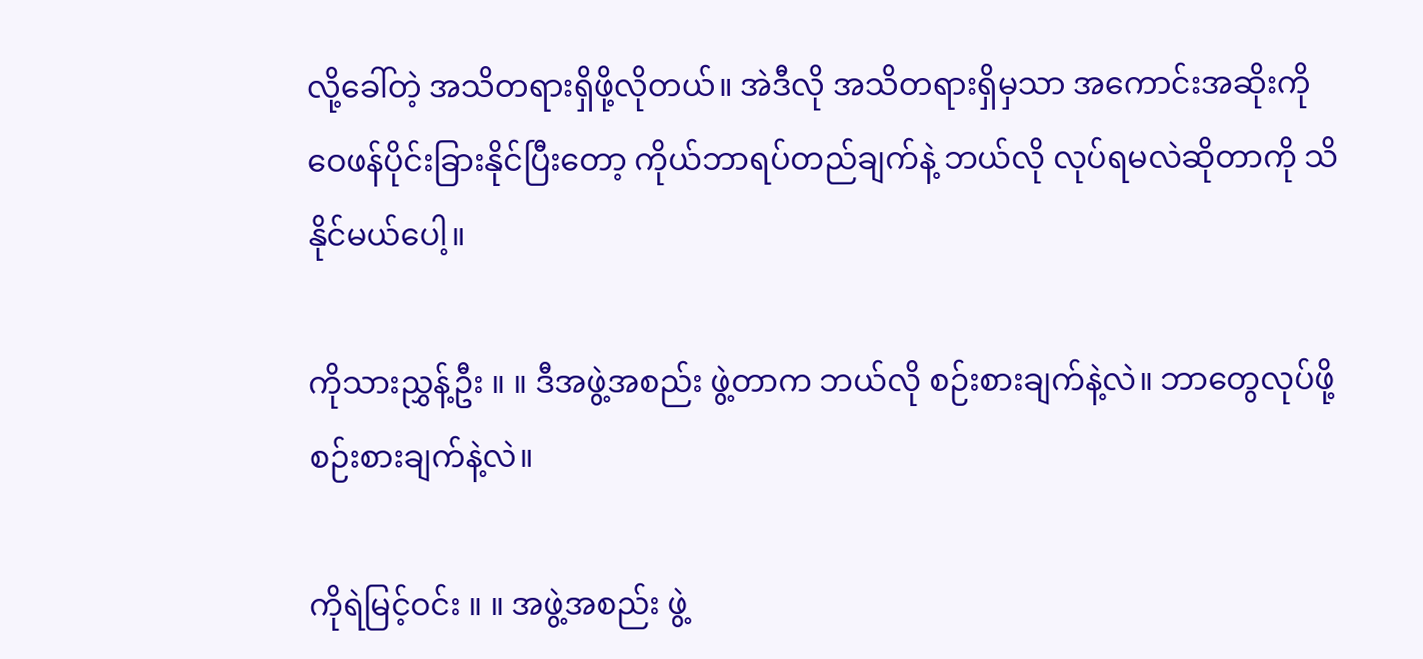လို့ခေါ်တဲ့ အသိတရားရှိဖို့လိုတယ်။ အဲဒီလို အသိတရားရှိမှသာ အကောင်းအဆိုးကို ဝေဖန်ပိုင်းခြားနိုင်ပြီးတော့ ကိုယ်ဘာရပ်တည်ချက်နဲ့ ဘယ်လို လုပ်ရမလဲဆိုတာကို သိနိုင်မယ်ပေါ့။

ကိုသားညွှန့်ဦး ။ ။ ဒီအဖွဲ့အစည်း ဖွဲ့တာက ဘယ်လို စဉ်းစားချက်နဲ့လဲ။ ဘာတွေလုပ်ဖို့ စဉ်းစားချက်နဲ့လဲ။

ကိုရဲမြင့်ဝင်း ။ ။ အဖွဲ့အစည်း ဖွဲ့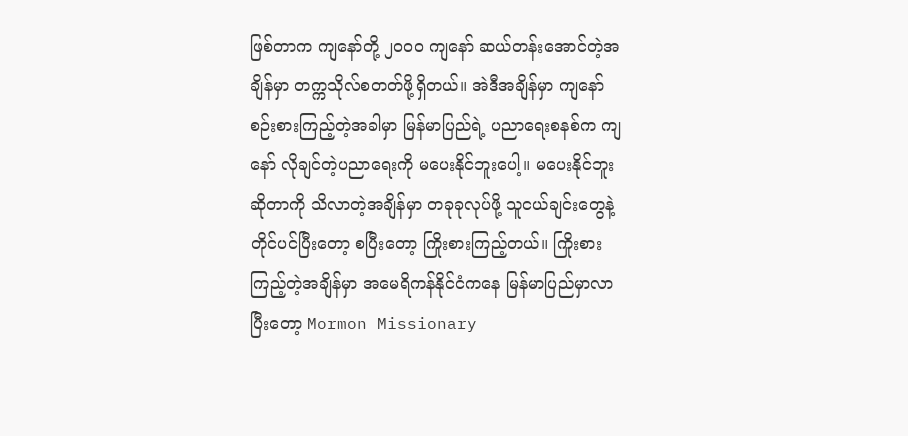ဖြစ်တာက ကျနော်တို့ ၂၀၀၀ ကျနော် ဆယ်တန်းအောင်တဲ့အချိန်မှာ တက္ကသိုလ်စတတ်ဖို့ရှိတယ်။ အဲဒီအချိန်မှာ ကျနော် စဉ်းစားကြည့်တဲ့အခါမှာ မြန်မာပြည်ရဲ့ ပညာရေးစနစ်က ကျနော် လိုချင်တဲ့ပညာရေးကို မပေးနိုင်ဘူးပေါ့။ မပေးနိုင်ဘူးဆိုတာကို သိလာတဲ့အချိန်မှာ တခုခုလုပ်ဖို့ သူငယ်ချင်းတွေနဲ့ တိုင်ပင်ပြီးတော့ စပြီးတော့ ကြိုးစားကြည့်တယ်။ ကြိုးစားကြည့်တဲ့အချိန်မှာ အမေရိကန်နိုင်ငံကနေ မြန်မာပြည်မှာလာပြီးတော့ Mormon Missionary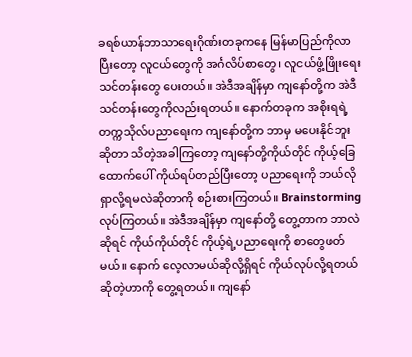ခရစ်ယာန်ဘာသာရေးဂိုဏ်းတခုကနေ မြန်မာပြည်ကိုလာပြီးတော့ လူငယ်တွေကို အင်္ဂလိပ်စာတွေ၊ လူငယ်ဖွံ့ဖြိုးရေးသင်တန်းတွေ ပေးတယ်။ အဲဒီအချိန်မှာ ကျနော်တို့က အဲဒီ သင်တန်းတွေကိုလည်းရတယ်။ နောက်တခုက အစိုးရရဲ့ တက္ကသိုလ်ပညာရေးက ကျနော်တို့က ဘာမှ မပေးနိုင်ဘူးဆိုတာ သိတဲ့အခါကြတော့ ကျနော်တို့ကိုယ်တိုင် ကိုယ့်ခြေထောက်ပေါ် ကိုယ်ရပ်တည်ပြီးတော့ ပညာရေးကို ဘယ်လို ရှာလို့ရမလဲဆိုတာကို စဉ်းစားကြတယ်။ Brainstorming လုပ်ကြတယ်။ အဲဒီအချိန်မှာ ကျနော်တို့ တွေ့တာက ဘာလဲဆိုရင် ကိုယ်ကိုယ်တိုင် ကိုယ့်ရဲ့ပညာရေးကို စာတွေဖတ်မယ်။ နောက် လေ့လာမယ်ဆိုလို့ရှိရင် ကိုယ်လုပ်လို့ရတယ်ဆိုတဲ့ဟာကို တွေ့ရတယ်။ ကျနော်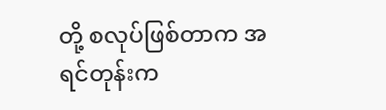တို့ စလုပ်ဖြစ်တာက အရင်တုန်းက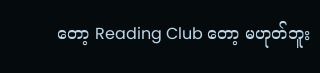တော့ Reading Club တော့ မဟုတ်ဘူး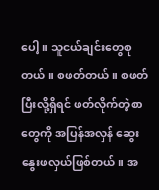ပေါ့။ သူငယ်ချင်းတွေစုတယ်။ စဖတ်တယ်။ စဖတ်ပြီးလို့ရှိရင် ဖတ်လိုက်တဲ့စာတွေကို အပြန်အလှန် ဆွေးနွေးဖလှယ်ဖြစ်တယ်။ အ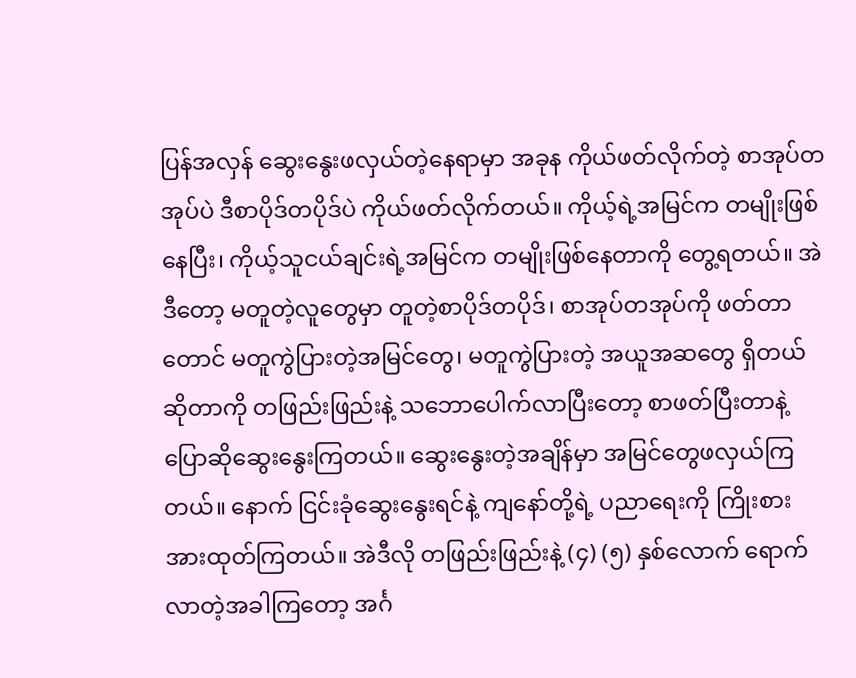ပြန်အလှန် ဆွေးနွေးဖလှယ်တဲ့နေရာမှာ အခုန ကိုယ်ဖတ်လိုက်တဲ့ စာအုပ်တအုပ်ပဲ ဒီစာပိုဒ်တပိုဒ်ပဲ ကိုယ်ဖတ်လိုက်တယ်။ ကိုယ့်ရဲ့အမြင်က တမျိုးဖြစ်နေပြီး၊ ကိုယ့်သူငယ်ချင်းရဲ့အမြင်က တမျိုးဖြစ်နေတာကို တွေ့ရတယ်။ အဲဒီတော့ မတူတဲ့လူတွေမှာ တူတဲ့စာပိုဒ်တပိုဒ်၊ စာအုပ်တအုပ်ကို ဖတ်တာတောင် မတူကွဲပြားတဲ့အမြင်တွေ၊ မတူကွဲပြားတဲ့ အယူအဆတွေ ရှိတယ်ဆိုတာကို တဖြည်းဖြည်းနဲ့ သဘောပေါက်လာပြီးတော့ စာဖတ်ပြီးတာနဲ့ ပြောဆိုဆွေးနွေးကြတယ်။ ဆွေးနွေးတဲ့အချိန်မှာ အမြင်တွေဖလှယ်ကြတယ်။ နောက် ငြင်းခုံဆွေးနွေးရင်နဲ့ ကျနော်တို့ရဲ့ ပညာရေးကို ကြိုးစားအားထုတ်ကြတယ်။ အဲဒီလို တဖြည်းဖြည်းနဲ့ (၄) (၅) နှစ်လောက် ရောက်လာတဲ့အခါကြတော့ အင်္ဂ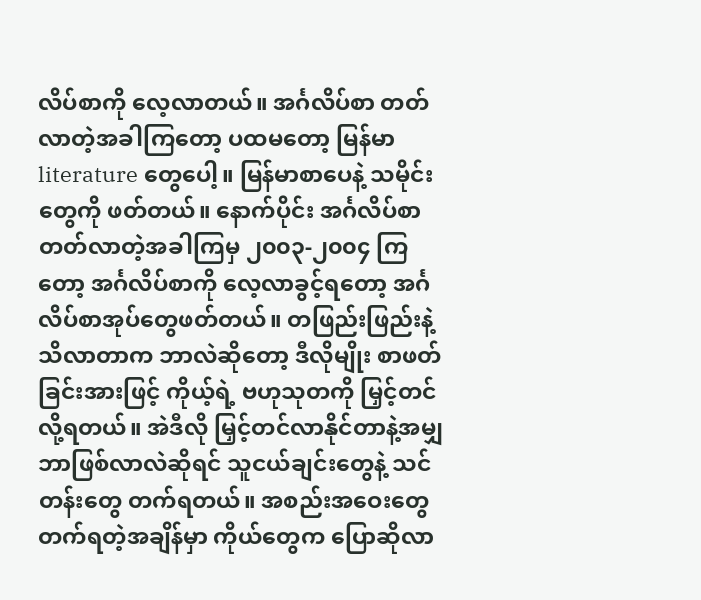လိပ်စာကို လေ့လာတယ်။ အင်္ဂလိပ်စာ တတ်လာတဲ့အခါကြတော့ ပထမတော့ မြန်မာ literature တွေပေါ့။ မြန်မာစာပေနဲ့ သမိုင်းတွေကို ဖတ်တယ်။ နောက်ပိုင်း အင်္ဂလိပ်စာတတ်လာတဲ့အခါကြမှ ၂၀၀၃-၂၀၀၄ ကြတော့ အင်္ဂလိပ်စာကို လေ့လာခွင့်ရတော့ အင်္ဂလိပ်စာအုပ်တွေဖတ်တယ်။ တဖြည်းဖြည်းနဲ့ သိလာတာက ဘာလဲဆိုတော့ ဒီလိုမျိုး စာဖတ်ခြင်းအားဖြင့် ကိုယ့်ရဲ့ ဗဟုသုတကို မြှင့်တင်လို့ရတယ်။ အဲဒီလို မြှင့်တင်လာနိုင်တာနဲ့အမျှ ဘာဖြစ်လာလဲဆိုရင် သူငယ်ချင်းတွေနဲ့ သင်တန်းတွေ တက်ရတယ်။ အစည်းအဝေးတွေ တက်ရတဲ့အချိန်မှာ ကိုယ်တွေက ပြောဆိုလာ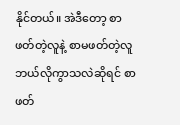နိုင်တယ်။ အဲဒီတော့ စာဖတ်တဲ့လူနဲ့ စာမဖတ်တဲ့လူ ဘယ်လိုကွာသလဲဆိုရင် စာဖတ်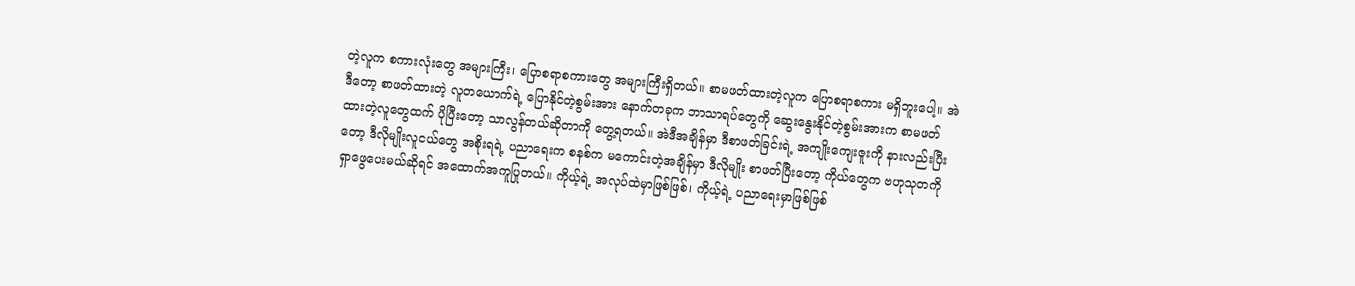တဲ့လူက စကားလုံးတွေ အများကြီး၊ ပြောစရာစကားတွေ အများကြီးရှိတယ်။ စာမဖတ်ထားတဲ့လူက ပြောစရာစကား မရှိဘူးပေါ့။ အဲဒီတော့ စာဖတ်ထားတဲ့ လူတယောက်ရဲ့ ပြောနိုင်တဲ့စွမ်းအား နောက်တခုက ဘာသာရပ်တွေကို ဆွေးနွေးနိုင်တဲ့စွမ်းအားက စာမဖတ်ထားတဲ့လူတွေထက် ပိုပြီးတော့ သာလွန်တယ်ဆိုတာကို တွေ့ရတယ်။ အဲဒီအချိန်မှာ ဒီစာဖတ်ခြင်းရဲ့ အကျိုးကျေးဇူးကို နားလည်းပြီးတော့ ဒီလိုမျိုးလူငယ်တွေ အစိုးရရဲ့ ပညာရေးက စနစ်က မကောင်းတဲ့အချိန်မှာ ဒီလိုမျိုး စာဖတ်ပြီးတော့ ကိုယ်တွေက ဗဟုသုတကို ရှာဖွေပေးမယ်ဆိုရင် အထောက်အကူပြုတယ်။ ကိုယ့်ရဲ့ အလုပ်ထဲမှာဖြစ်ဖြစ်၊ ကိုယ့်ရဲ့ ပညာရေးမှာဖြစ်ဖြစ်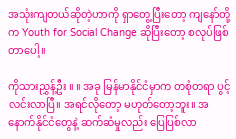အသုံးကျတယ်ဆိုတဲ့ဟာကို ရှာတွေ့ပြီးတော့ ကျနော်တို့က Youth for Social Change ဆိုပြီးတော့ စလုပ်ဖြစ်တာပေါ့။

ကိုသားညွှန့်ဦး ။ ။ အခု မြန်မာနိုင်ငံမှာက တစုံတရာ ပွင့်လင်းလာပြီ။ အရင်လိုတော့ မဟုတ်တော့ဘူး။ အနောက်နိုင်ငံတွေနဲ့ ဆက်ဆံမှုလည်း ပြေပြစ်လာ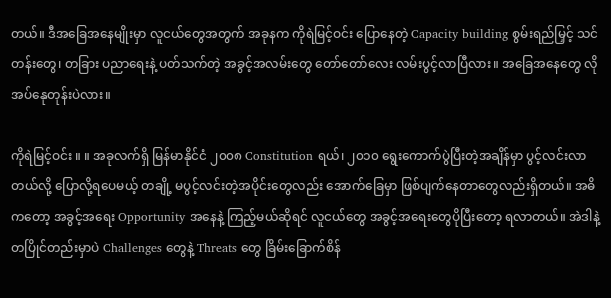တယ်။ ဒီအခြေအနေမျိုးမှာ လူငယ်တွေအတွက် အခုနက ကိုရဲမြင့်ဝင်း ပြောနေတဲ့ Capacity building စွမ်းရည်မြှင့် သင်တန်းတွေ၊ တခြား ပညာရေးနဲ့ ပတ်သက်တဲ့ အခွင့်အလမ်းတွေ တော်တော်လေး လမ်းပွင့်လာပြီလား။ အခြေအနေတွေ လိုအပ်နေုတုန်းပဲလား။

ကိုရဲမြင့်ဝင်း ။ ။ အခုလက်ရှိ မြန်မာနိုင်ငံ ၂၀၀၈ Constitution ရယ်၊ ၂၀၁၀ ရွေးကောက်ပွဲပြီးတဲ့အချိန်မှာ ပွင့်လင်းလာတယ်လို့ ပြောလို့ရပေမယ့် တချို့ မပွင့်လင်းတဲ့အပိုင်းတွေလည်း အောက်ခြေမှာ ဖြစ်ပျက်နေတာတွေလည်းရှိတယ်။ အဓိကတော့ အခွင့်အရေး Opportunity အနေနဲ့ ကြည့်မယ်ဆိုရင် လူငယ်တွေ အခွင့်အရေးတွေပိုပြီးတော့ ရလာတယ်။ အဲဒါနဲ့ တပြိုင်တည်းမှာပဲ Challenges တွေနဲ့ Threats တွေ ခြိမ်းခြောက်စိန်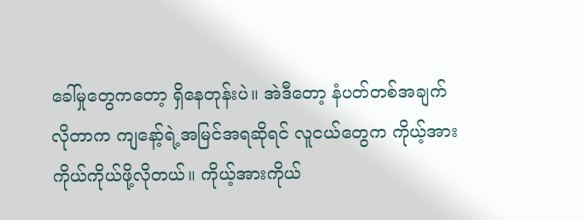ခေါ်မှုတွေကတော့ ရှိနေတုန်းပဲ။ အဲဒီတော့ နံပတ်တစ်အချက် လိုတာက ကျနော့်ရဲ့အမြင်အရဆိုရင် လူငယ်တွေက ကိုယ့်အားကိုယ်ကိုယ်ဖို့လိုတယ်။ ကိုယ့်အားကိုယ်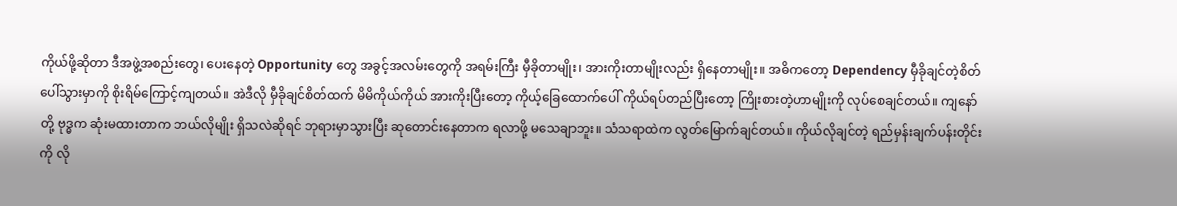ကိုယ်ဖို့ဆိုတာ ဒီအဖွဲ့အစည်းတွေ၊ ပေးနေတဲ့ Opportunity တွေ အခွင့်အလမ်းတွေကို အရမ်းကြီး မှီခိုတာမျိုး၊ အားကိုးတာမျိုးလည်း ရှိနေတာမျိုး။ အဓိကတော့ Dependency မှီခိုချင်တဲ့စိတ် ပေါ်သွားမှာကို စိုးရိမ်ကြောင့်ကျတယ်။ အဲဒီလို မှီခိုချင်စိတ်ထက် မိမိကိုယ်ကိုယ် အားကိုးပြီးတော့ ကိုယ့်ခြေထောက်ပေါ် ကိုယ်ရပ်တည်ပြီးတော့ ကြိုးစားတဲ့ဟာမျိုးကို လုပ်စေချင်တယ်။ ကျနော်တို့ ဗုဒ္ဓက ဆုံးမထားတာက ဘယ်လိုမျိုး ရှိသလဲဆိုရင် ဘုရားမှာသွားပြီး ဆုတောင်းနေတာက ရလာဖို့ မသေချာဘူး။ သံသရာထဲက လွတ်မြောက်ချင်တယ်။ ကိုယ်လိုချင်တဲ့ ရည်မှန်းချက်ပန်းတိုင်းကို လို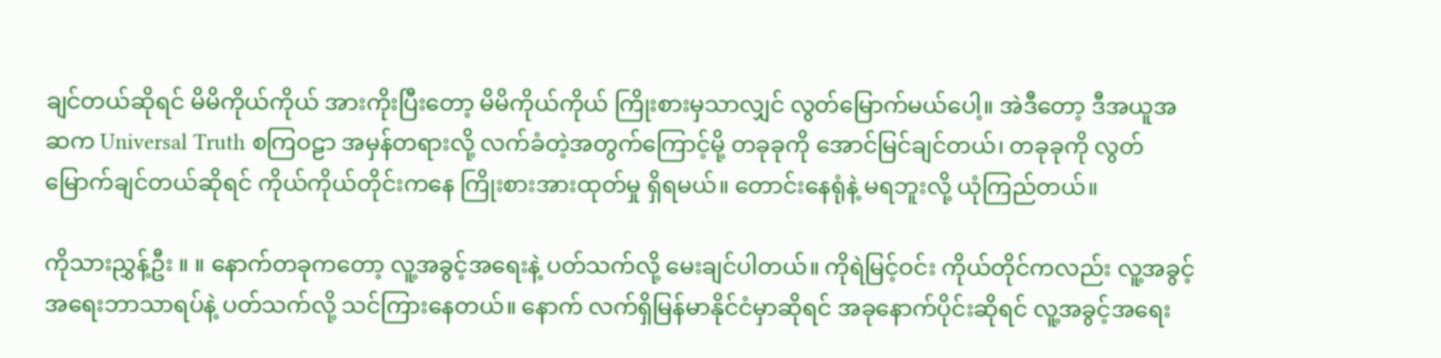ချင်တယ်ဆိုရင် မိမိကိုယ်ကိုယ် အားကိုးပြီးတော့ မိမိကိုယ်ကိုယ် ကြိုးစားမှသာလျှင် လွတ်မြောက်မယ်ပေါ့။ အဲဒီတော့ ဒီအယူအဆက Universal Truth စကြဝဠာ အမှန်တရားလို့ လက်ခံတဲ့အတွက်ကြောင့်မို့ တခုခုကို အောင်မြင်ချင်တယ်၊ တခုခုကို လွတ်မြောက်ချင်တယ်ဆိုရင် ကိုယ်ကိုယ်တိုင်းကနေ ကြိုးစားအားထုတ်မှု ရှိရမယ်။ တောင်းနေရုံနဲ့ မရဘူးလို့ ယုံကြည်တယ်။

ကိုသားညွှန့်ဦး ။ ။ နောက်တခုကတော့ လူ့အခွင့်အရေးနဲ့ ပတ်သက်လို့ မေးချင်ပါတယ်။ ကိုရဲမြင့်ဝင်း ကိုယ်တိုင်ကလည်း လူ့အခွင့်အရေးဘာသာရပ်နဲ့ ပတ်သက်လို့ သင်ကြားနေတယ်။ နောက် လက်ရှိမြန်မာနိုင်ငံမှာဆိုရင် အခုနောက်ပိုင်းဆိုရင် လူ့အခွင့်အရေး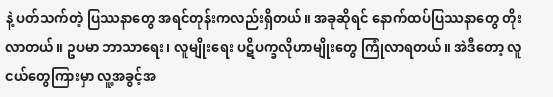နဲ့ ပတ်သက်တဲ့ ပြဿနာတွေ အရင်တုန်းကလည်းရှိတယ်။ အခုဆိုရင် နောက်ထပ်ပြဿနာတွေ တိုးလာတယ်။ ဥပမာ ဘာသာရေး၊ လူမျိုးရေး ပဋိပက္ခလိုဟာမျိုးတွေ ကြုံလာရတယ်။ အဲဒီတော့ လူငယ်တွေကြားမှာ လူ့အခွင့်အ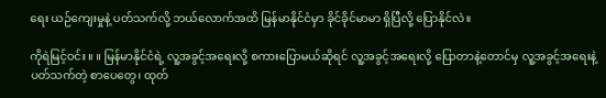ရေး ယဉ်ကျေးမှုနဲ့ ပတ်သက်လို့ ဘယ်လောက်အထိ မြန်မာနိုင်ငံမှာ ခိုင်ခိုင်မာမာ ရှိပြီလို့ ပြောနိုင်လဲ။

ကိုရဲမြင့်ဝင်း ။ ။ မြန်မာနိုင်ငံရဲ့ လူ့အခွင့်အရေးလို့ စကားပြောမယ်ဆိုရင် လူ့အခွင့်အရေးလို့ ပြောတာနဲ့တောင်မှ လူ့အခွင့်အရေးနဲ့ ပတ်သက်တဲ့ စာပေတွေ၊ ထုတ်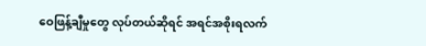ဝေဖြန့်ချီမှုတွေ လုပ်တယ်ဆိုရင် အရင်အစိုးရလက်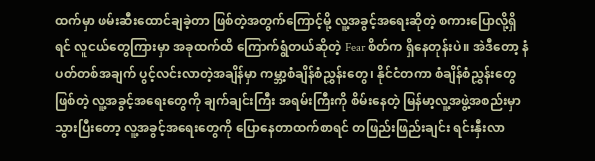ထက်မှာ ဖမ်းဆီးထောင်ချခဲ့တာ ဖြစ်တဲ့အတွက်ကြောင့်မို့ လူ့အခွင့်အရေးဆိုတဲ့ စကားပြောလို့ရှိရင် လူငယ်တွေကြားမှာ အခုထက်ထိ ကြောက်ရွံတယ်ဆိုတဲ့ Fear စိတ်က ရှိနေတုန်းပဲ။ အဲဒီတော့ နံပတ်တစ်အချက် ပွင့်လင်းလာတဲ့အချိန်မှာ ကမ္ဘာ့စံချိန်စံညွှန်းတွေ၊ နိုင်ငံတကာ စံချိန်စံညွှန်းတွေဖြစ်တဲ့ လူ့အခွင့်အရေးတွေကို ချက်ချင်းကြီး အရမ်းကြီးကို စိမ်းနေတဲ့ မြန်မာ့လူ့အဖွဲ့အစည်းမှာ သွားပြီးတော့ လူ့အခွင့်အရေးတွေကို ပြောနေတာထက်စာရင် တဖြည်းဖြည်းချင်း ရင်းနှီးလာ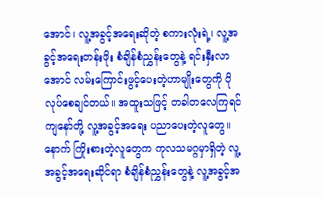အောင်၊ လူ့အခွင့်အရေးဆိုတဲ့ စကားလုံးရဲ့၊ လူ့အခွင့်အရေးတန်းဖိုး စံချိန်စံညွှန်းတွေနဲ့ ရင်းနှီးလာအောင် လမ်းကြောင်းဖွင့်ပေးတဲ့ဟာမျိုးတွေကို ပိုလုပ်စေချင်တယ်။ အထူးသဖြင့် တခါတလေကြရင် ကျနော်တို့ လူ့အခွင့်အရေး ပညာပေးတဲ့လူတွေ။ နောက် ကြိုးစားတဲ့လူတွေက ကုလသမဂ္ဂမှာရှိတဲ့ လူ့အခွင့်အရေးဆိုင်ရာ စံချိန်စံညွှန်းတွေနဲ့ လူ့အခွင့်အ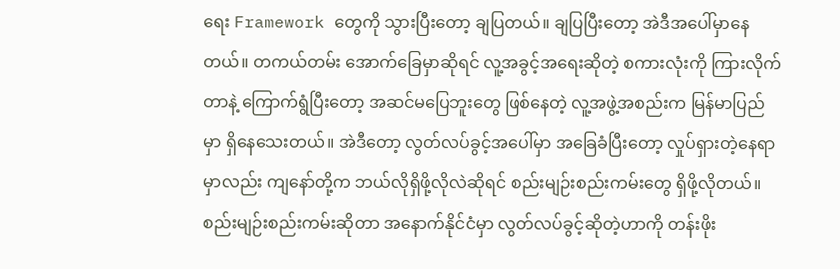ရေး Framework တွေကို သွားပြီးတော့ ချပြတယ်။ ချပြပြီးတော့ အဲဒီအပေါ်မှာနေတယ်။ တကယ်တမ်း အောက်ခြေမှာဆိုရင် လူ့အခွင့်အရေးဆိုတဲ့ စကားလုံးကို ကြားလိုက်တာနဲ့ ကြောက်ရွံပြီးတော့ အဆင်မပြေဘူးတွေ ဖြစ်နေတဲ့ လူ့အဖွဲ့အစည်းက မြန်မာပြည်မှာ ရှိနေသေးတယ်။ အဲဒီတော့ လွတ်လပ်ခွင့်အပေါ်မှာ အခြေခံပြီးတော့ လှုပ်ရှားတဲ့နေရာမှာလည်း ကျနော်တို့က ဘယ်လိုရှိဖို့လိုလဲဆိုရင် စည်းမျဉ်းစည်းကမ်းတွေ ရှိဖို့လိုတယ်။ စည်းမျဉ်းစည်းကမ်းဆိုတာ အနောက်နိုင်ငံမှာ လွတ်လပ်ခွင့်ဆိုတဲ့ဟာကို တန်းဖိုး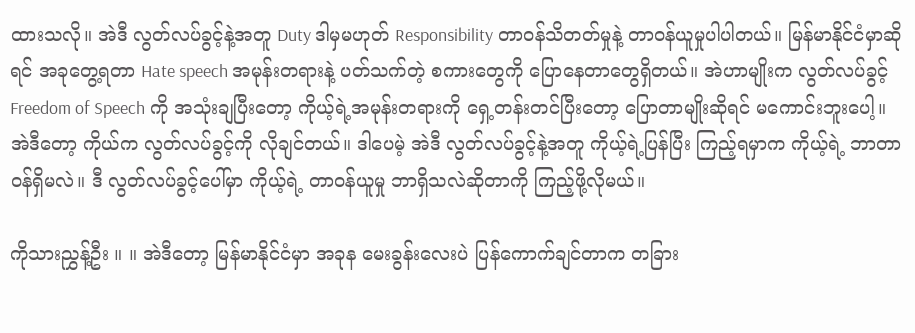ထားသလို။ အဲဒီ လွတ်လပ်ခွင့်နဲ့အတူ Duty ဒါမှမဟုတ် Responsibility တာဝန်သိတတ်မှုနဲ့ တာဝန်ယူမှုပါပါတယ်။ မြန်မာနိုင်ငံမှာဆိုရင် အခုတွေ့ရတာ Hate speech အမုန်းတရားနဲ့ ပတ်သက်တဲ့ စကားတွေကို ပြောနေတာတွေရှိတယ်။ အဲဟာမျိုးက လွတ်လပ်ခွင့် Freedom of Speech ကို အသုံးချပြီးတော့ ကိုယ့်ရဲ့အမုန်းတရားကို ရှေ့တန်းတင်ပြီးတော့ ပြောတာမျိုးဆိုရင် မကောင်းဘူးပေါ့။ အဲဒီတော့ ကိုယ်က လွတ်လပ်ခွင့်ကို လိုချင်တယ်။ ဒါပေမဲ့ အဲဒီ လွတ်လပ်ခွင့်နဲ့အတူ ကိုယ့်ရဲ့ပြန်ပြီး ကြည့်ရမှာက ကိုယ့်ရဲ့ ဘာတာဝန်ရှိမလဲ။ ဒီ လွတ်လပ်ခွင့်ပေါ်မှာ ကိုယ့်ရဲ့ တာဝန်ယူမှု ဘာရှိသလဲဆိုတာကို ကြည့်ဖို့လိုမယ်။

ကိုသားညွှန့်ဦး ။ ။ အဲဒီတော့ မြန်မာနိုင်ငံမှာ အခုန မေးခွန်းလေးပဲ ပြန်ကောက်ချင်တာက တခြား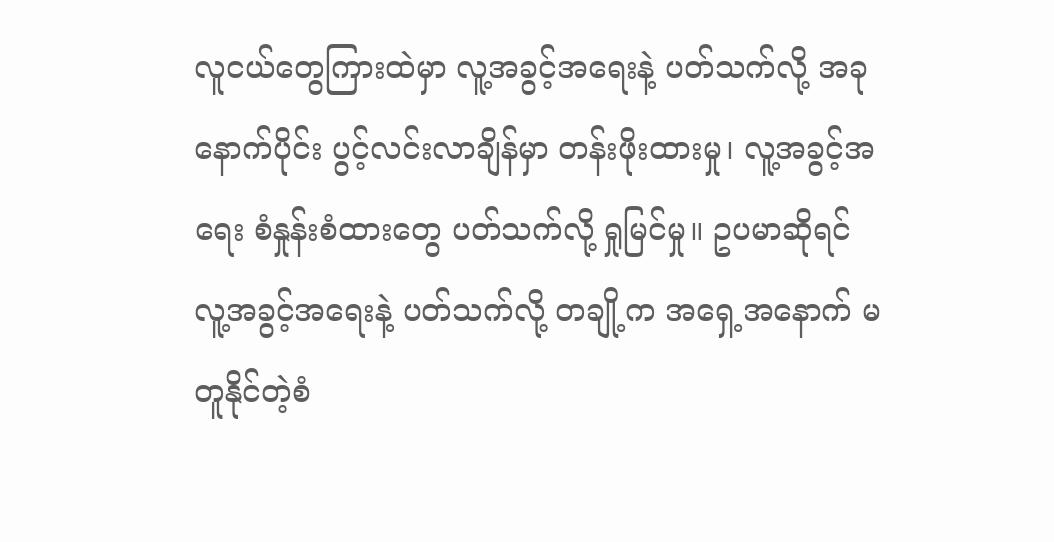လူငယ်တွေကြားထဲမှာ လူ့အခွင့်အရေးနဲ့ ပတ်သက်လို့ အခုနောက်ပိုင်း ပွင့်လင်းလာချိန်မှာ တန်းဖိုးထားမှု၊ လူ့အခွင့်အရေး စံနှုန်းစံထားတွေ ပတ်သက်လို့ ရှုမြင်မှု။ ဥပမာဆိုရင် လူ့အခွင့်အရေးနဲ့ ပတ်သက်လို့ တချို့က အရှေ့အနောက် မတူနိုင်တဲ့စံ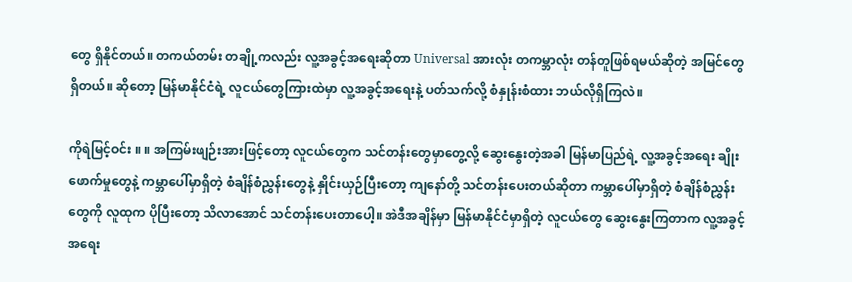တွေ ရှိနိုင်တယ်။ တကယ်တမ်း တချို့ကလည်း လူ့အခွင့်အရေးဆိုတာ Universal အားလုံး တကမ္ဘာလုံး တန်တူဖြစ်ရမယ်ဆိုတဲ့ အမြင်တွေရှိတယ်။ ဆိုတော့ မြန်မာနိုင်ငံရဲ့ လူငယ်တွေကြားထဲမှာ လူ့အခွင့်အရေးနဲ့ ပတ်သက်လို့ စံနှုန်းစံထား ဘယ်လိုရှိကြလဲ။

ကိုရဲမြင့်ဝင်း ။ ။ အကြမ်းဖျဉ်းအားဖြင့်တော့ လူငယ်တွေက သင်တန်းတွေမှာတွေ့လို့ ဆွေးနွေးတဲ့အခါ မြန်မာပြည်ရဲ့ လူ့အခွင့်အရေး ချိုးဖောက်မှုတွေနဲ့ ကမ္ဘာပေါ်မှာရှိတဲ့ စံချိန်စံညွှန်းတွေနဲ့ နှိုင်းယှဉ်ပြီးတော့ ကျနော်တို့ သင်တန်းပေးတယ်ဆိုတာ ကမ္ဘာပေါ်မှာရှိတဲ့ စံချိန်စံညွှန်းတွေကို လူထုက ပိုပြီးတော့ သိလာအောင် သင်တန်းပေးတာပေါ့။ အဲဒီအချိန်မှာ မြန်မာနိုင်ငံမှာရှိတဲ့ လူငယ်တွေ ဆွေးနွေးကြတာက လူ့အခွင့်အရေး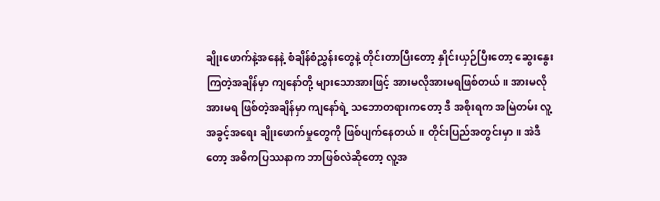ချိုးဖောက်နဲ့အနေနဲ့ စံချိန်စံညွှန်းတွေနဲ့ တိုင်းတာပြီးတော့ နှိုင်းယှဉ်ပြီးတော့ ဆွေးနွေးကြတဲ့အချိန်မှာ ကျနော်တို့ များသောအားဖြင့် အားမလိုအားမရဖြစ်တယ်။ အားမလိုအားမရ ဖြစ်တဲ့အချိန်မှာ ကျနော်ရဲ့ သဘောတရားကတော့ ဒီ အစိုးရက အမြဲတမ်း လူ့အခွင့်အရေး ချိုးဖောက်မှုတွေကို ဖြစ်ပျက်နေတယ်။ တိုင်းပြည်အတွင်းမှာ။ အဲဒီတော့ အဓိကပြဿနာက ဘာဖြစ်လဲဆိုတော့ လူ့အ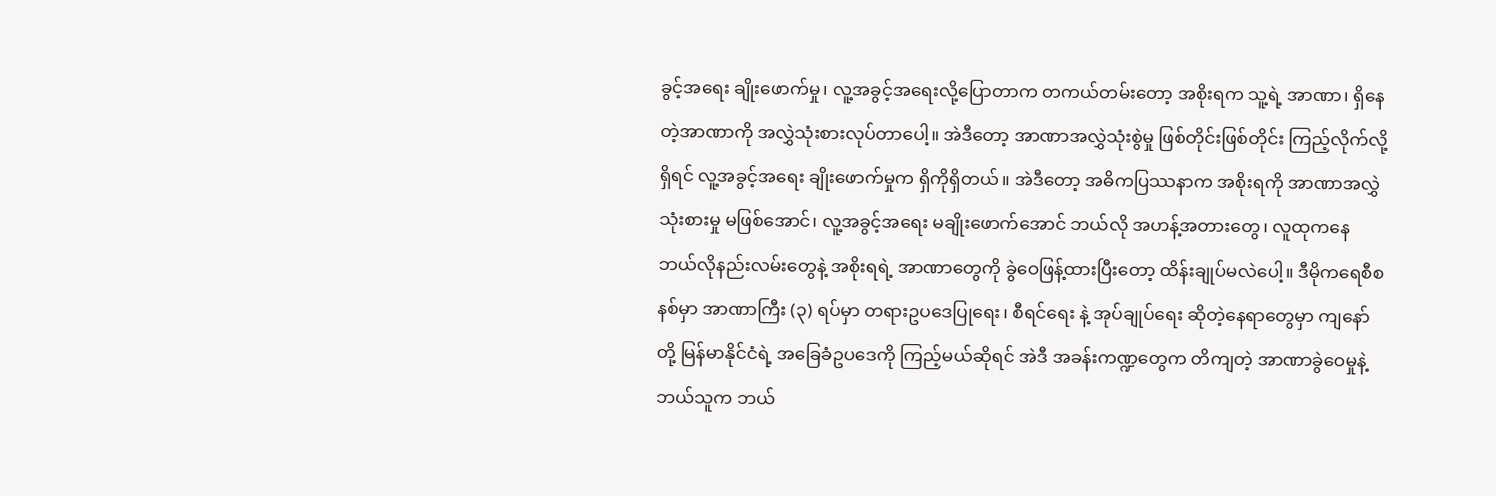ခွင့်အရေး ချိုးဖောက်မှု၊ လူ့အခွင့်အရေးလို့ပြောတာက တကယ်တမ်းတော့ အစိုးရက သူ့ရဲ့ အာဏာ၊ ရှိနေတဲ့အာဏာကို အလွှဲသုံးစားလုပ်တာပေါ့။ အဲဒီတော့ အာဏာအလွှဲသုံးစွဲမှု ဖြစ်တိုင်းဖြစ်တိုင်း ကြည့်လိုက်လို့ရှိရင် လူ့အခွင့်အရေး ချိုးဖောက်မှုက ရှိကိုရှိတယ်။ အဲဒီတော့ အဓိကပြဿနာက အစိုးရကို အာဏာအလွှဲသုံးစားမှု မဖြစ်အောင်၊ လူ့အခွင့်အရေး မချိုးဖောက်အောင် ဘယ်လို အဟန့်အတားတွေ၊ လူထုကနေ ဘယ်လိုနည်းလမ်းတွေနဲ့ အစိုးရရဲ့ အာဏာတွေကို ခွဲဝေဖြန့်ထားပြီးတော့ ထိန်းချုပ်မလဲပေါ့။ ဒီမိုကရေစီစနစ်မှာ အာဏာကြီး (၃) ရပ်မှာ တရားဥပဒေပြုရေး၊ စီရင်ရေး နဲ့ အုပ်ချုပ်ရေး ဆိုတဲ့နေရာတွေမှာ ကျနော်တို့ မြန်မာနိုင်ငံရဲ့ အခြေခံဥပဒေကို ကြည့်မယ်ဆိုရင် အဲဒီ အခန်းကဏ္ဍတွေက တိကျတဲ့ အာဏာခွဲဝေမှုနဲ့ ဘယ်သူက ဘယ်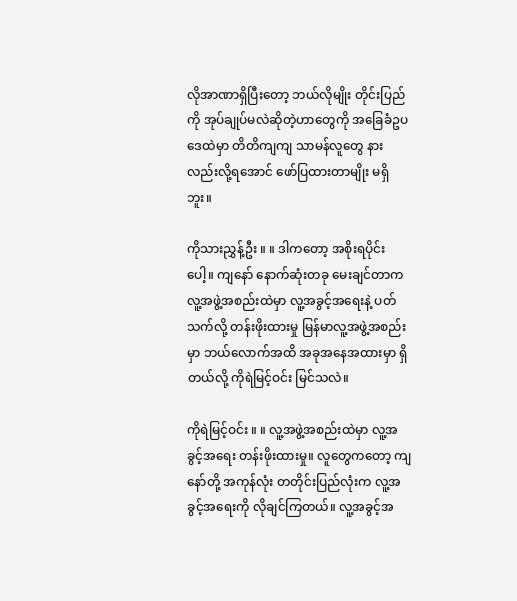လိုအာဏာရှိပြီးတော့ ဘယ်လိုမျိုး တိုင်းပြည်ကို အုပ်ချုပ်မလဲဆိုတဲ့ဟာတွေကို အခြေခံဥပဒေထဲမှာ တိတိကျကျ သာမန်လူတွေ နားလည်းလို့ရအောင် ဖော်ပြထားတာမျိုး မရှိဘူး။

ကိုသားညွှန့်ဦး ။ ။ ဒါကတော့ အစိုးရပိုင်းပေါ့။ ကျနော် နောက်ဆုံးတခု မေးချင်တာက လူ့အဖွဲ့အစည်းထဲမှာ လူ့အခွင့်အရေးနဲ့ ပတ်သက်လို့ တန်းဖိုးထားမှု မြန်မာလူ့အဖွဲ့အစည်းမှာ ဘယ်လောက်အထိ အခုအနေအထားမှာ ရှိတယ်လို့ ကိုရဲမြင့်ဝင်း မြင်သလဲ။

ကိုရဲမြင့်ဝင်း ။ ။ လူ့အဖွဲ့အစည်းထဲမှာ လူ့အခွင့်အရေး တန်းဖိုးထားမှု။ လူတွေကတော့ ကျနော်တို့ အကုန်လုံး တတိုင်းပြည်လုံးက လူ့အခွင့်အရေးကို လိုချင်ကြတယ်။ လူ့အခွင့်အ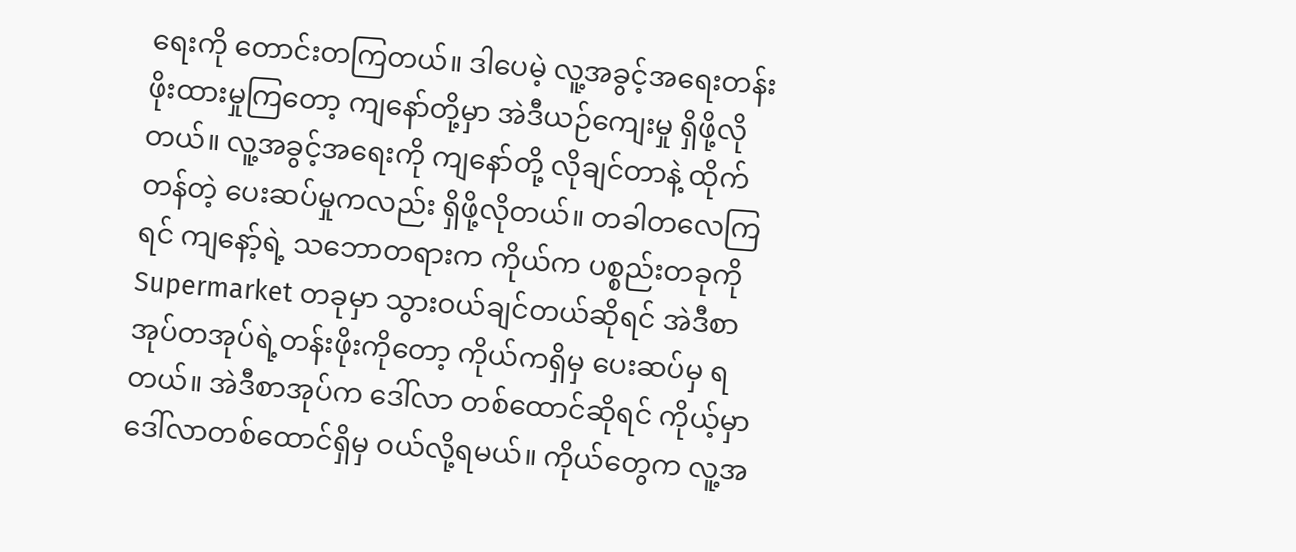ရေးကို တောင်းတကြတယ်။ ဒါပေမဲ့ လူ့အခွင့်အရေးတန်းဖိုးထားမှုကြတော့ ကျနော်တို့မှာ အဲဒီယဉ်ကျေးမှု ရှိဖို့လိုတယ်။ လူ့အခွင့်အရေးကို ကျနော်တို့ လိုချင်တာနဲ့ ထိုက်တန်တဲ့ ပေးဆပ်မှုကလည်း ရှိဖို့လိုတယ်။ တခါတလေကြရင် ကျနော့်ရဲ့ သဘောတရားက ကိုယ်က ပစ္စည်းတခုကို Supermarket တခုမှာ သွားဝယ်ချင်တယ်ဆိုရင် အဲဒီစာအုပ်တအုပ်ရဲ့တန်းဖိုးကိုတော့ ကိုယ်ကရှိမှ ပေးဆပ်မှ ရတယ်။ အဲဒီစာအုပ်က ဒေါ်လာ တစ်ထောင်ဆိုရင် ကိုယ့်မှာ ဒေါ်လာတစ်ထောင်ရှိမှ ဝယ်လို့ရမယ်။ ကိုယ်တွေက လူ့အ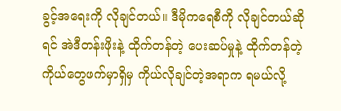ခွင့်အရေးကို လိုချင်တယ်။ ဒီမိုကရေစီကို လိုချင်တယ်ဆိုရင် အဲဒီတန်းဖိုးနဲ့ ထိုက်တန်တဲ့ ပေးဆပ်မှုနဲ့ ထိုက်တန်တဲ့ ကိုယ်တွေဖက်မှာရှိမှ ကိုယ်လိုချင်တဲ့အရာက ရမယ်လို့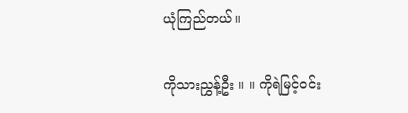ယုံကြည်တယ်။

ကိုသားညွှန့်ဦး ။ ။ ကိုရဲမြင့်ဝင်း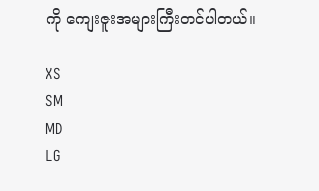ကို ကျေးဇူးအများကြီးတင်ပါတယ်။

XS
SM
MD
LG